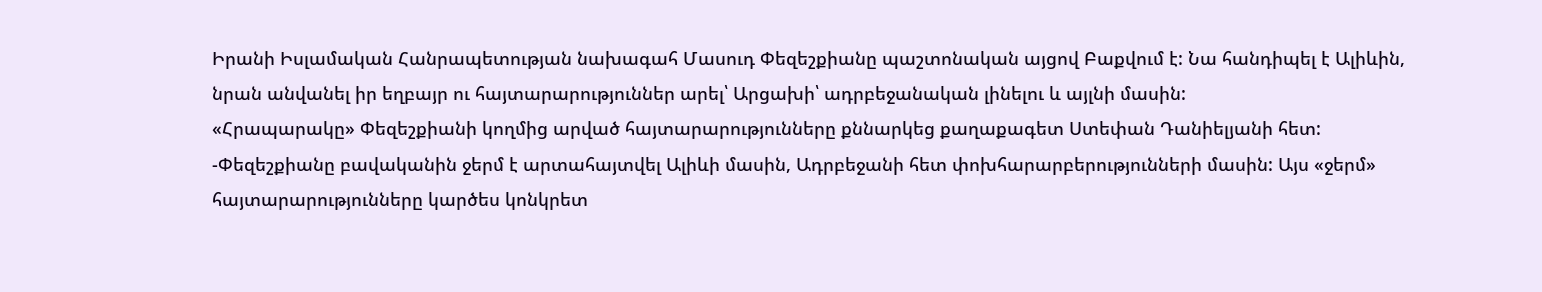Իրանի Իսլամական Հանրապետության նախագահ Մասուդ Փեզեշքիանը պաշտոնական այցով Բաքվում է: Նա հանդիպել է Ալիևին, նրան անվանել իր եղբայր ու հայտարարություններ արել՝ Արցախի՝ ադրբեջանական լինելու և այլնի մասին:
«Հրապարակը» Փեզեշքիանի կողմից արված հայտարարությունները քննարկեց քաղաքագետ Ստեփան Դանիելյանի հետ:
-Փեզեշքիանը բավականին ջերմ է արտահայտվել Ալիևի մասին, Ադրբեջանի հետ փոխհարարբերությունների մասին: Այս «ջերմ» հայտարարությունները կարծես կոնկրետ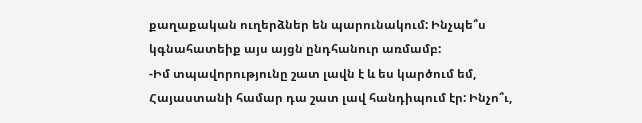քաղաքական ուղերձներ են պարունակում: Ինչպե՞ս կգնահատեիք այս այցն ընդհանուր առմամբ:
-Իմ տպավորությունը շատ լավն է և ես կարծում եմ, Հայաստանի համար դա շատ լավ հանդիպում էր: Ինչո՞ւ,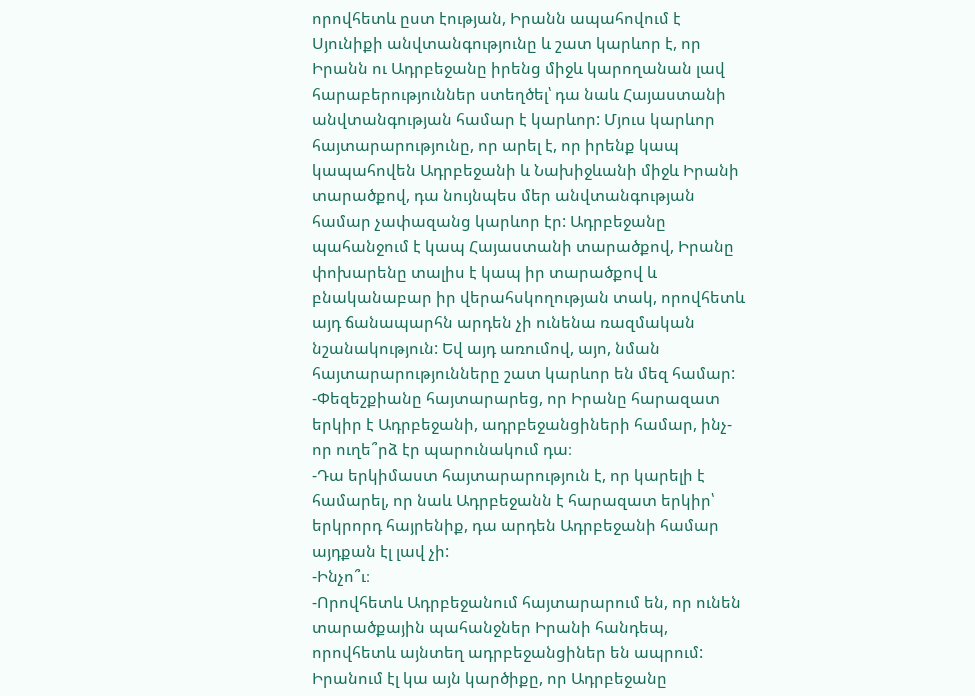որովհետև ըստ էության, Իրանն ապահովում է Սյունիքի անվտանգությունը և շատ կարևոր է, որ Իրանն ու Ադրբեջանը իրենց միջև կարողանան լավ հարաբերություններ ստեղծել՝ դա նաև Հայաստանի անվտանգության համար է կարևոր: Մյուս կարևոր հայտարարությունը, որ արել է, որ իրենք կապ կապահովեն Ադրբեջանի և Նախիջևանի միջև Իրանի տարածքով, դա նույնպես մեր անվտանգության համար չափազանց կարևոր էր: Ադրբեջանը պահանջում է կապ Հայաստանի տարածքով, Իրանը փոխարենը տալիս է կապ իր տարածքով և բնականաբար իր վերահսկողության տակ, որովհետև այդ ճանապարհն արդեն չի ունենա ռազմական նշանակություն: Եվ այդ առումով, այո, նման հայտարարությունները շատ կարևոր են մեզ համար:
-Փեզեշքիանը հայտարարեց, որ Իրանը հարազատ երկիր է Ադրբեջանի, ադրբեջանցիների համար, ինչ-որ ուղե՞րձ էր պարունակում դա։
-Դա երկիմաստ հայտարարություն է, որ կարելի է համարել, որ նաև Ադրբեջանն է հարազատ երկիր՝ երկրորդ հայրենիք, դա արդեն Ադրբեջանի համար այդքան էլ լավ չի:
-Ինչո՞ւ։
-Որովհետև Ադրբեջանում հայտարարում են, որ ունեն տարածքային պահանջներ Իրանի հանդեպ, որովհետև այնտեղ ադրբեջանցիներ են ապրում: Իրանում էլ կա այն կարծիքը, որ Ադրբեջանը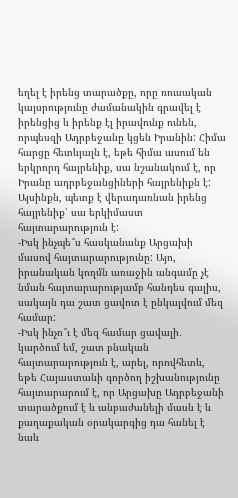եղել է իրենց տարածքը, որը ռուսական կայսրությունը ժամանակին գրավել է իրենցից և իրենք էլ իրավունք ունեն, որպեսզի Ադրբեջանը կցեն Իրանին: Հիմա հարցը հետևյալն է, եթե հիմա ասում են երկրորդ հայրենիք, սա նշանակում է, որ Իրանը ադրբեջանցիների հայրենիքն է: Այսինքն, պետք է վերադառնան իրենց հայրենիք՝ սա երկիմաստ հայտարարություն է:
-Իսկ ինչպե՞ս հասկանանք Արցախի մասով հայտարարությունը: Այո, իրանական կողմն առաջին անգամը չէ նման հայտարարությամբ հանդես գալիս, սակայն դա շատ ցավոտ է ընկալվում մեզ համար:
-Իսկ ինչո՞ւ է մեզ համար ցավալի․ կարծում եմ, շատ բնական հայտարարություն է, արել, որովհետև, եթե Հայաստանի գործող իշխանությունը հայտարարում է, որ Արցախը Ադրբեջանի տարածքում է և անբաժանելի մասն է և քաղաքական օրակարգից դա հանել է նաև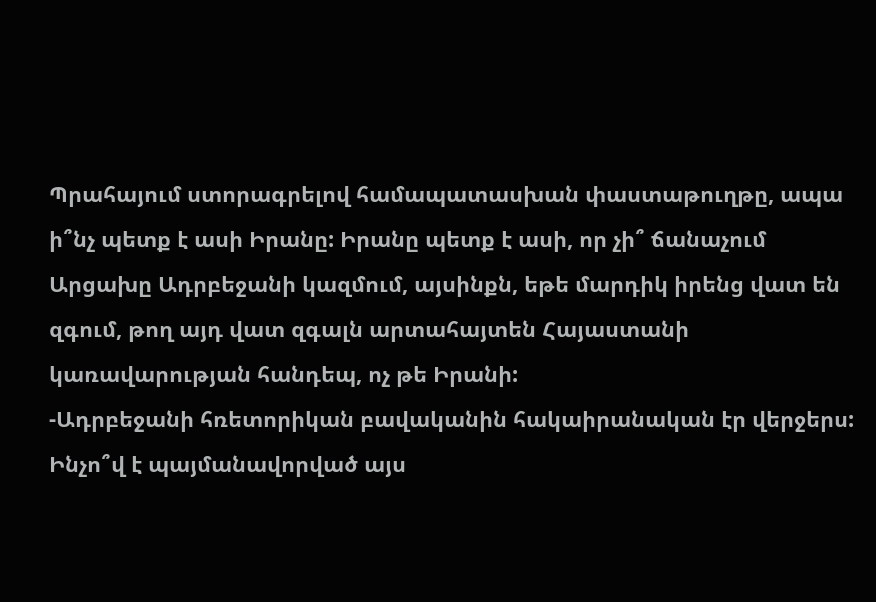Պրահայում ստորագրելով համապատասխան փաստաթուղթը, ապա ի՞նչ պետք է ասի Իրանը: Իրանը պետք է ասի, որ չի՞ ճանաչում Արցախը Ադրբեջանի կազմում, այսինքն, եթե մարդիկ իրենց վատ են զգում, թող այդ վատ զգալն արտահայտեն Հայաստանի կառավարության հանդեպ, ոչ թե Իրանի:
-Ադրբեջանի հռետորիկան բավականին հակաիրանական էր վերջերս: Ինչո՞վ է պայմանավորված այս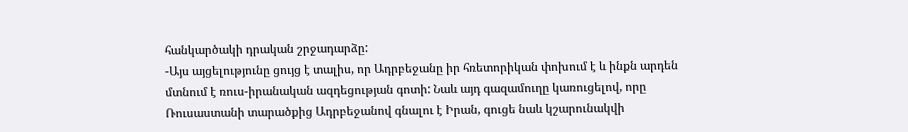հանկարծակի դրական շրջադարձը:
-Այս այցելությունը ցույց է տալիս, որ Ադրբեջանը իր հռետորիկան փոխում է և ինքն արդեն մտնում է ռուս-իրանական ազդեցության գոտի: Նաև այդ գազամուղը կառուցելով, որը Ռուսաստանի տարածքից Ադրբեջանով գնալու է Իրան, գուցե նաև կշարունակվի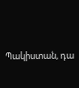Պակիստան, դա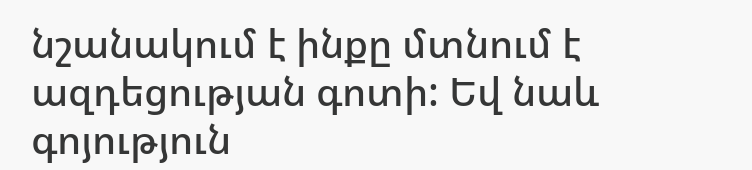նշանակում է ինքը մտնում է ազդեցության գոտի: Եվ նաև գոյություն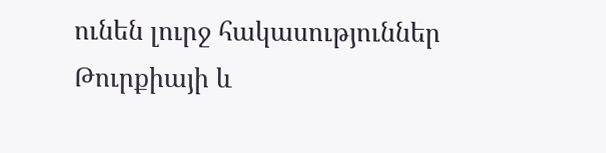ունեն լուրջ հակասություններ Թուրքիայի և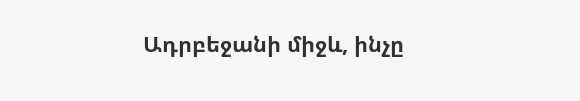Ադրբեջանի միջև, ինչը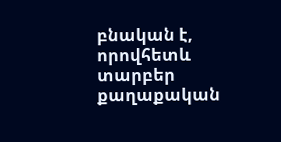բնական է, որովհետև տարբեր քաղաքական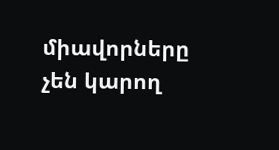միավորները չեն կարող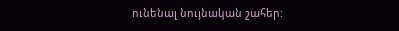ունենալ նույնական շահեր: